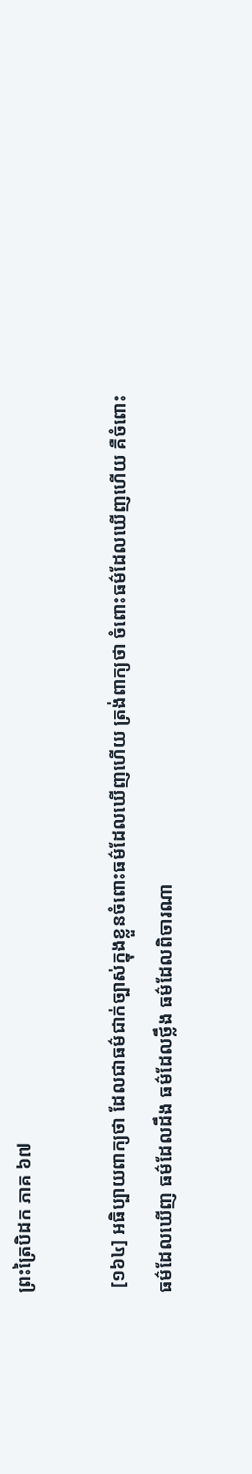ព្រះត្រៃបិដក ភាគ ៦៧

 [១៦៤] អធិប្បាយពាក្យថា ដែលជាធម៌ជាក់ច្បាស់ក្នុងខ្លួនចំពោះធម៌ដែលឃើញហើយ ត្រង់ពាក្យថា ចំពោះធម៌ដែលឃើញហើយ គឺចំពោះធម៌ដែលឃើញ ធម៌ដែលដឹង ធម៌ដែលថ្លឹង ធម៌ដែលពិចារណា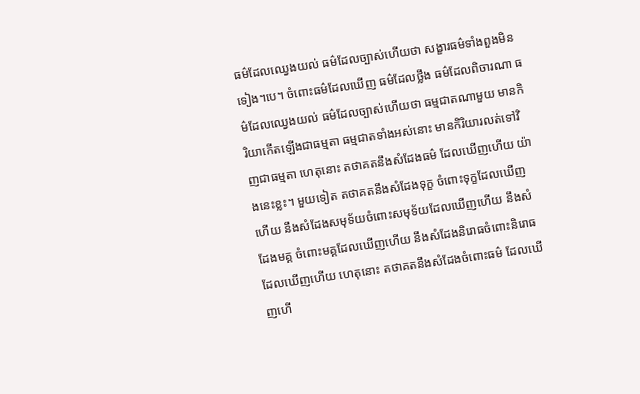ធម៌ដែលឈ្វេងយល់ ធម៌ដែលច្បាស់ហើយថា សង្ខារធម៌ទាំងពួងមិនទៀង។បេ។ ចំពោះធម៌ដែលឃើញ ធម៌ដែលថ្លឹង ធម៌ដែលពិចារណា ធម៌ដែលឈ្វេងយល់ ធម៌ដែលច្បាស់ហើយថា ធម្មជាតណាមួយ មានកិរិយាកើតឡើងជាធម្មតា ធម្មជាតទាំងអស់នោះ មានកិរិយារលត់ទៅវិញជាធម្មតា ហេតុនោះ តថាគតនឹងសំដែងធម៌ ដែលឃើញហើយ យ៉ាងនេះខ្លះ។ មួយទៀត តថាគតនឹងសំដែងទុក្ខ ចំពោះទុក្ខដែលឃើញហើយ នឹងសំដែងសមុទ័យចំពោះសមុទ័យដែលឃើញហើយ នឹងសំដែងមគ្គ ចំពោះមគ្គដែលឃើញហើយ នឹងសំដែងនិរោធចំពោះនិរោធដែលឃើញហើយ ហេតុនោះ តថាគតនឹងសំដែងចំពោះធម៌ ដែលឃើញហើ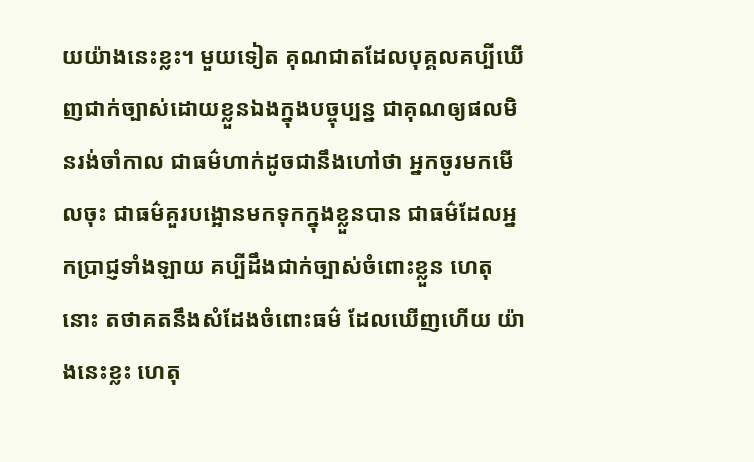យយ៉ាងនេះខ្លះ។ មួយទៀត គុណជាតដែលបុគ្គលគប្បីឃើញជាក់ច្បាស់ដោយខ្លួនឯងក្នុងបច្ចុប្បន្ន ជាគុណឲ្យផលមិនរង់ចាំកាល ជាធម៌ហាក់ដូចជានឹងហៅថា អ្នកចូរមកមើលចុះ ជាធម៌គួរបង្អោនមកទុកក្នុងខ្លួនបាន ជាធម៌ដែលអ្នកប្រាជ្ញទាំងឡាយ គប្បីដឹងជាក់ច្បាស់ចំពោះខ្លួន ហេតុនោះ តថាគតនឹងសំដែងចំពោះធម៌ ដែលឃើញហើយ យ៉ាងនេះខ្លះ ហេតុ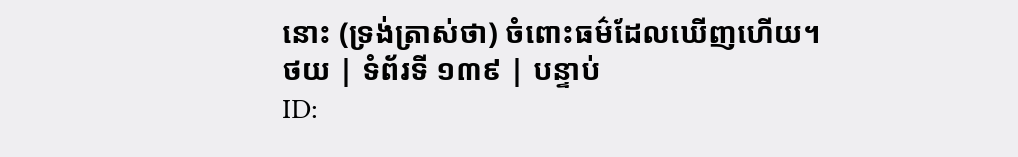នោះ (ទ្រង់ត្រាស់ថា) ចំពោះធម៌ដែលឃើញហើយ។
ថយ | ទំព័រទី ១៣៩ | បន្ទាប់
ID: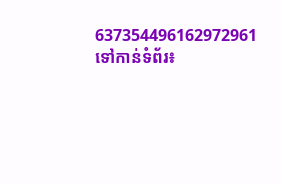637354496162972961
ទៅកាន់ទំព័រ៖